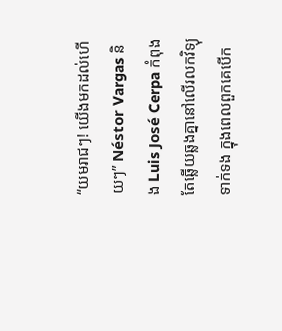“យមរាជៗ! យើងមកដល់ហើយៗ” Néstor Vargas និង Luis José Cerpa កំពុងតែឆ្លើយឆ្លងគ្នានៅលើរលកវិទ្យុទាក់ទង ក្នុងពេលពួកគេបើក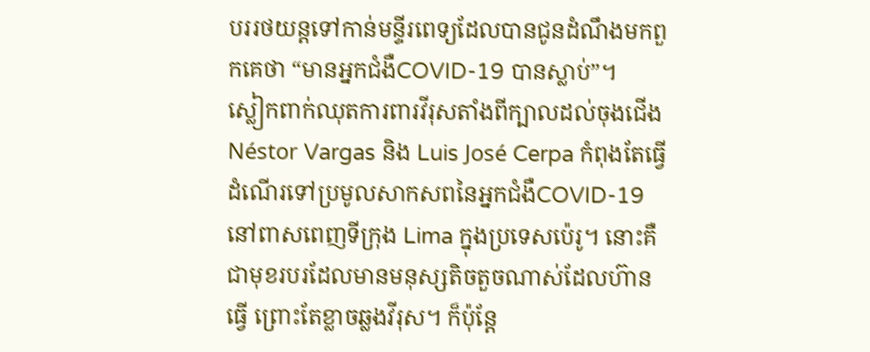បររថយន្តទៅកាន់មន្ទីរពេទ្យដែលបានជូនដំណឹងមកពួកគេថា “មានអ្នកជំងឺCOVID-19 បានស្លាប់”។
ស្លៀកពាក់ឈុតការពារវីរុសតាំងពីក្បាលដល់ចុងជើង Néstor Vargas និង Luis José Cerpa កំពុងតែធ្វើដំណើរទៅប្រមូលសាកសពនៃអ្នកជំងឺCOVID-19 នៅពាសពេញទីក្រុង Lima ក្នុងប្រទេសប៉េរូ។ នោះគឺជាមុខរបរដែលមានមនុស្សតិចតួចណាស់ដែលហ៊ានធ្វើ ព្រោះតែខ្លាចឆ្លងវីរុស។ ក៏ប៉ុន្តែ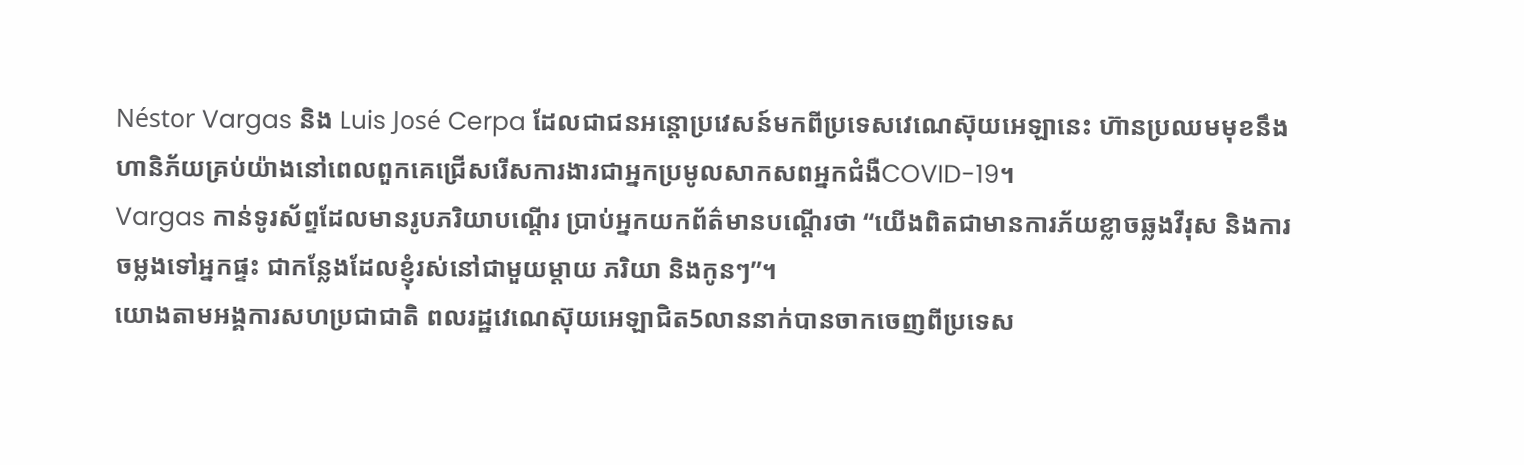Néstor Vargas និង Luis José Cerpa ដែលជាជនអន្តោប្រវេសន៍មកពីប្រទេសវេណេស៊ុយអេឡានេះ ហ៊ានប្រឈមមុខនឹងហានិភ័យគ្រប់យ៉ាងនៅពេលពួកគេជ្រើសរើសការងារជាអ្នកប្រមូលសាកសពអ្នកជំងឺCOVID-19។
Vargas កាន់ទូរស័ព្ទដែលមានរូបភរិយាបណ្ដើរ ប្រាប់អ្នកយកព័ត៌មានបណ្ដើរថា “យើងពិតជាមានការភ័យខ្លាចឆ្លងវីរុស និងការចម្លងទៅអ្នកផ្ទះ ជាកន្លែងដែលខ្ញុំរស់នៅជាមួយម្ដាយ ភរិយា និងកូនៗ”។
យោងតាមអង្គការសហប្រជាជាតិ ពលរដ្ឋវេណេស៊ុយអេឡាជិត5លាននាក់បានចាកចេញពីប្រទេស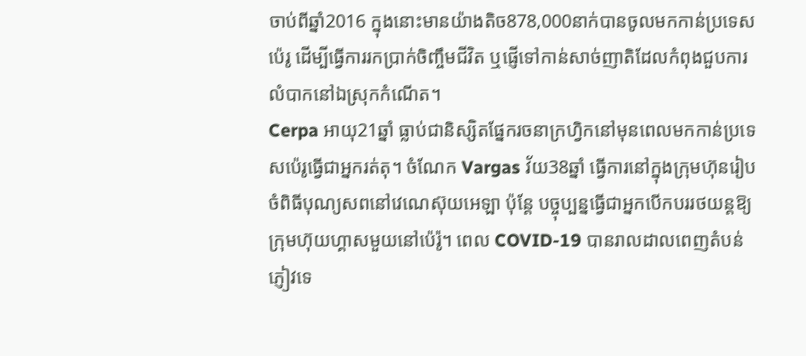ចាប់ពីឆ្នាំ2016 ក្នុងនោះមានយ៉ាងតិច878,000នាក់បានចូលមកកាន់ប្រទេសប៉េរូ ដើម្បីធ្វើការរកប្រាក់ចិញ្ចឹមជីវិត ឬផ្ញើទៅកាន់សាច់ញាតិដែលកំពុងជួបការលំបាកនៅឯស្រុកកំណើត។
Cerpa អាយុ21ឆ្នាំ ធ្លាប់ជានិស្សិតផ្នែករចនាក្រហ្វិកនៅមុនពេលមកកាន់ប្រទេសប៉េរូធ្វើជាអ្នករត់តុ។ ចំណែក Vargas វ័យ38ឆ្នាំ ធ្វើការនៅក្នុងក្រុមហ៊ុនរៀបចំពិធីបុណ្យសពនៅវេណេស៊ុយអេឡា ប៉ុន្តែ បច្ចុប្បន្នធ្វើជាអ្នកបើកបររថយន្តឱ្យក្រុមហ៊ុយហ្គាសមួយនៅប៉េរ៉ូ។ ពេល COVID-19 បានរាលដាលពេញតំបន់ ភ្ញៀវទេ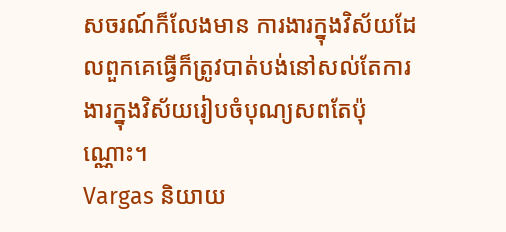សចរណ៍ក៏លែងមាន ការងារក្នុងវិស័យដែលពួកគេធ្វើក៏ត្រូវបាត់បង់នៅសល់តែការងារក្នុងវិស័យរៀបចំបុណ្យសពតែប៉ុណ្ណោះ។
Vargas និយាយ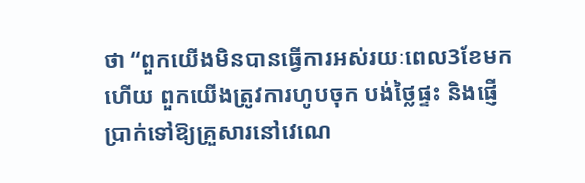ថា “ពួកយើងមិនបានធ្វើការអស់រយៈពេល3ខែមកហើយ ពួកយើងត្រូវការហូបចុក បង់ថ្លៃផ្ទះ និងផ្ញើប្រាក់ទៅឱ្យគ្រួសារនៅវេណេ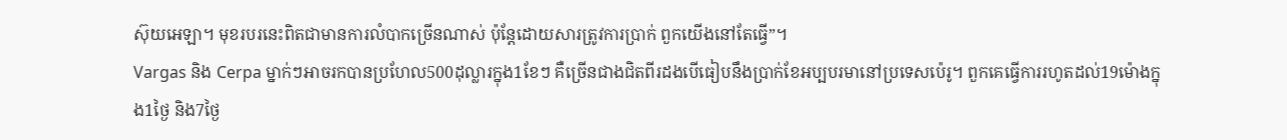ស៊ុយអេឡា។ មុខរបរនេះពិតជាមានការលំបាកច្រើនណាស់ ប៉ុន្តែដោយសារត្រូវការប្រាក់ ពួកយើងនៅតែធ្វើ”។
Vargas និង Cerpa ម្នាក់ៗអាចរកបានប្រហែល500ដុល្លារក្នុង1ខែៗ គឺច្រើនជាងជិតពីរដងបើធៀបនឹងប្រាក់ខែអប្បបរមានៅប្រទេសប៉េរូ។ ពួកគេធ្វើការរហូតដល់19ម៉ោងក្នុង1ថ្ងៃ និង7ថ្ងៃ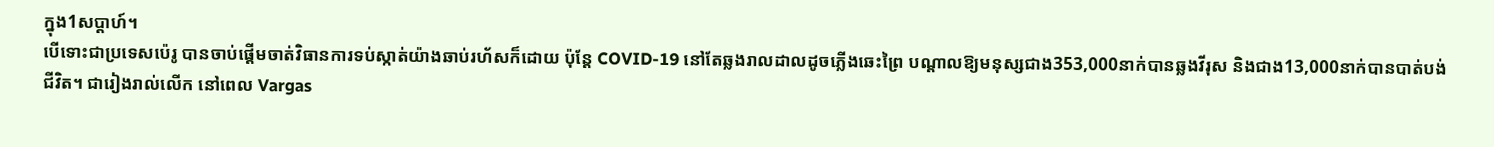ក្នុង1សប្ដាហ៍។
បើទោះជាប្រទេសប៉េរូ បានចាប់ផ្ដើមចាត់វិធានការទប់ស្កាត់យ៉ាងឆាប់រហ័សក៏ដោយ ប៉ុន្តែ COVID-19 នៅតែឆ្លងរាលដាលដូចភ្លើងឆេះព្រៃ បណ្ដាលឱ្យមនុស្សជាង353,000នាក់បានឆ្លងវីរុស និងជាង13,000នាក់បានបាត់បង់ជីវិត។ ជារៀងរាល់លើក នៅពេល Vargas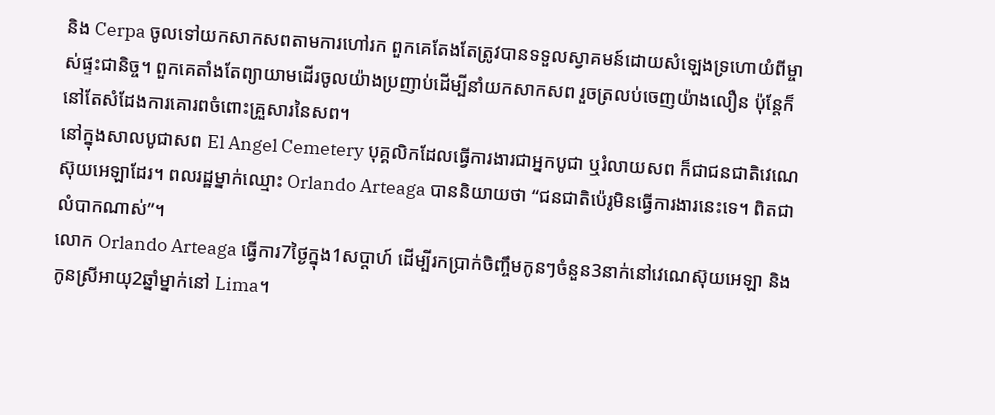និង Cerpa ចូលទៅយកសាកសពតាមការហៅរក ពួកគេតែងតែត្រូវបានទទួលស្វាគមន៍ដោយសំឡេងទ្រហោយំពីម្ចាស់ផ្ទះជានិច្ច។ ពួកគេតាំងតែព្យាយាមដើរចូលយ៉ាងប្រញាប់ដើម្បីនាំយកសាកសព រួចត្រលប់ចេញយ៉ាងលឿន ប៉ុន្តែក៏នៅតែសំដែងការគោរពចំពោះគ្រួសារនៃសព។
នៅក្នុងសាលបូជាសព El Angel Cemetery បុគ្គលិកដែលធ្វើការងារជាអ្នកបូជា ឬរំលាយសព ក៏ជាជនជាតិវេណេស៊ុយអេឡាដែរ។ ពលរដ្ឋម្នាក់ឈ្មោះ Orlando Arteaga បាននិយាយថា “ជនជាតិប៉េរូមិនធ្វើការងារនេះទេ។ ពិតជាលំបាកណាស់”។
លោក Orlando Arteaga ធ្វើការ7ថ្ងៃក្នុង1សប្ដាហ៍ ដើម្បីរកប្រាក់ចិញ្ចឹមកូនៗចំនួន3នាក់នៅវេណេស៊ុយអេឡា និងកូនស្រីអាយុ2ឆ្នាំម្នាក់នៅ Lima។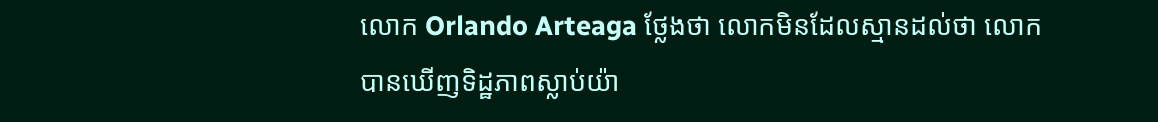លោក Orlando Arteaga ថ្លែងថា លោកមិនដែលស្មានដល់ថា លោកបានឃើញទិដ្ឋភាពស្លាប់យ៉ា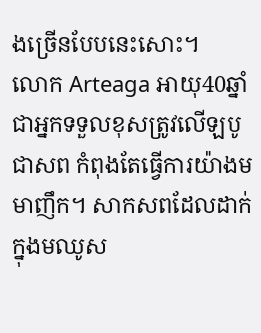ងច្រើនបែបនេះសោះ។
លោក Arteaga អាយុ40ឆ្នាំ ជាអ្នកទទួលខុសត្រូវលើឡបូជាសព កំពុងតែធ្វើការយ៉ាងមមាញឹក។ សាកសពដែលដាក់ក្នុងមឈូស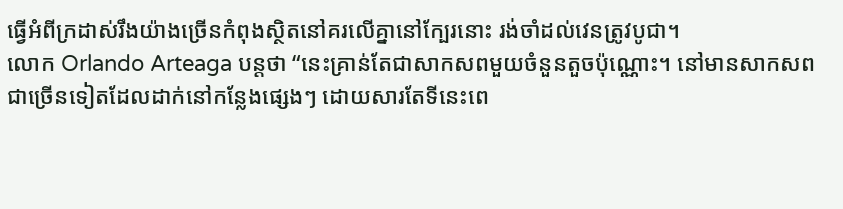ធ្វើអំពីក្រដាស់រឹងយ៉ាងច្រើនកំពុងស្ថិតនៅគរលើគ្នានៅក្បែរនោះ រង់ចាំដល់វេនត្រូវបូជា។
លោក Orlando Arteaga បន្តថា “នេះគ្រាន់តែជាសាកសពមួយចំនួនតួចប៉ុណ្ណោះ។ នៅមានសាកសពជាច្រើនទៀតដែលដាក់នៅកន្លែងផ្សេងៗ ដោយសារតែទីនេះពេ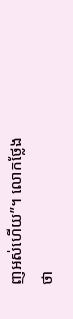ញអស់ហើយ”។ លោកថ្លែងថា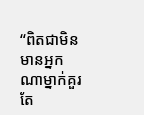“ពិតជាមិនមានអ្នកណាម្នាក់គួរតែ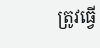ត្រូវធ្វើ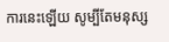ការនេះឡើយ សូម្បីតែមនុស្ស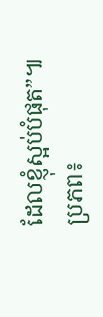ដែលខ្ញុំស្អប់បំផុត”៕
ប្រភព៖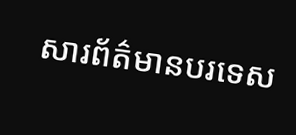សារព័ត៌មានបរទេស